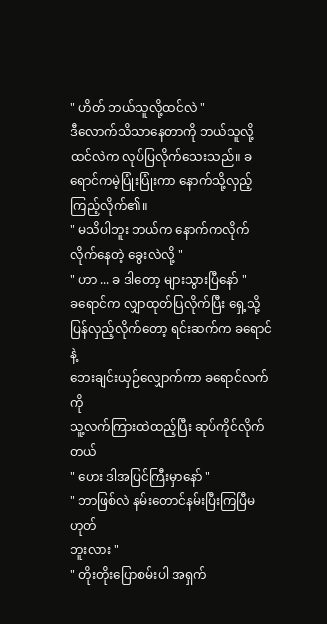" ဟိတ် ဘယ်သူလို့ထင်လဲ "
ဒီလောက်သိသာနေတာကို ဘယ်သူလို့ထင်လဲက လုပ်ပြလိုက်သေးသည်။ ခရောင်ကမဲ့ပြုံးပြုံးကာ နောက်သို့လှည့်ကြည့်လိုက်၏။
" မသိပါဘူး ဘယ်က နောက်ကလိုက်လိုက်နေတဲ့ ခွေးလဲလို့ "
" ဟာ ... ခ ဒါတော့ များသွားပြီနော် "
ခရောင်က လျှာထုတ်ပြလိုက်ပြီး ရှေ့သို့
ပြန်လှည့်လိုက်တော့ ရင်းဆက်က ခရောင်နဲ့
ဘေးချင်းယှဉ်လျှောက်ကာ ခရောင်လက်ကို
သူ့လက်ကြားထဲထည့်ပြီး ဆုပ်ကိုင်လိုက်တယ်
" ဟေး ဒါအပြင်ကြီးမှာနော် "
" ဘာဖြစ်လဲ နမ်းတောင်နမ်းပြီးကြပြီမဟုတ်
ဘူးလား "
" တိုးတိုးပြောစမ်းပါ အရှက်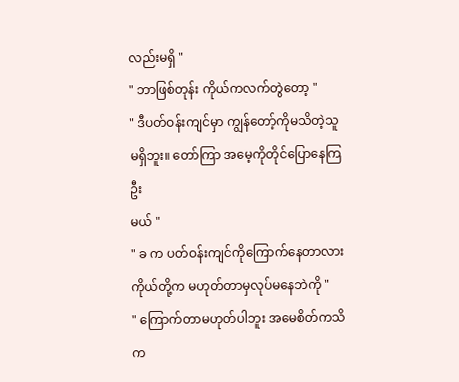လည်းမရှိ "
" ဘာဖြစ်တုန်း ကိုယ်ကလက်တွဲတော့ "
" ဒီပတ်ဝန်းကျင်မှာ ကျွန်တော့်ကိုမသိတဲ့သူ
မရှိဘူး။ တော်ကြာ အမေ့ကိုတိုင်ပြောနေကြဦး
မယ် "
" ခ က ပတ်ဝန်းကျင်ကိုကြောက်နေတာလား
ကိုယ်တို့က မဟုတ်တာမှလုပ်မနေဘဲကို "
" ကြောက်တာမဟုတ်ပါဘူး အမေစိတ်ကသိ
က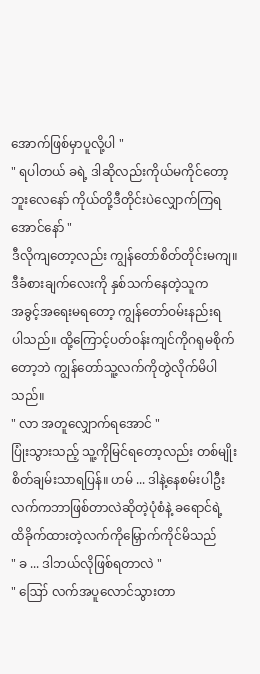အောက်ဖြစ်မှာပူလို့ပါ "
" ရပါတယ် ခရဲ့ ဒါဆိုလည်းကိုယ်မကိုင်တော့
ဘူးလေနော် ကိုယ်တို့ဒီတိုင်းပဲလျှောက်ကြရ
အောင်နော် "
ဒီလိုကျတော့လည်း ကျွန်တော်စိတ်တိုင်းမကျ။
ဒီခံစားချက်လေးကို နှစ်သက်နေတဲ့သူက
အခွင့်အရေးမရတော့ ကျွန်တော်ဝမ်းနည်းရ
ပါသည်။ ထို့ကြောင့်ပတ်ဝန်းကျင်ကိုဂရုမစိုက်တော့ဘဲ ကျွန်တော်သူ့လက်ကိုတွဲလိုက်မိပါသည်။
" လာ အတူလျှောက်ရအောင် "
ပြုံးသွားသည့် သူ့ကိုမြင်ရတော့လည်း တစ်မျိုး
စိတ်ချမ်းသာရပြန်။ ဟမ် ... ဒါနဲ့နေစမ်းပါဦး
လက်ကဘာဖြစ်တာလဲဆိုတဲ့ပုံစံနဲ့ ခရောင်ရဲ့
ထိခိုက်ထားတဲ့လက်ကိုမြှောက်ကိုင်မိသည်
" ခ ... ဒါဘယ်လိုဖြစ်ရတာလဲ "
" ဪ လက်အပူလောင်သွားတာ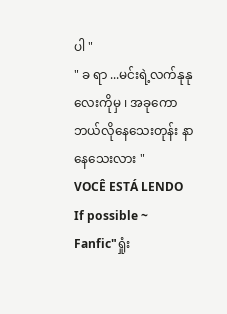ပါ "
" ခ ရာ ...မင်းရဲ့လက်နုနုလေးကိုမှ ၊ အခုကော
ဘယ်လိုနေသေးတုန်း နာနေသေးလား "
VOCÊ ESTÁ LENDO
If possible ~
Fanfic"ရှုံး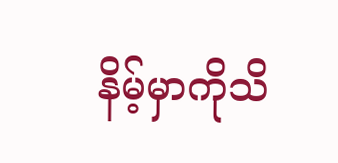နိမ့်မှာကိုသိ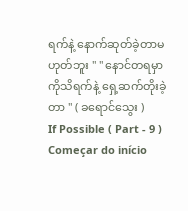ရက်နဲ့ နောက်ဆုတ်ခဲ့တာမဟုတ်ဘူး " " နောင်တရမှာကိုသိရက်နဲ့ ရှေ့ဆက်တိုးခဲ့တာ " ( ခရောင်သွေး )
If Possible ( Part - 9 )
Começar do início